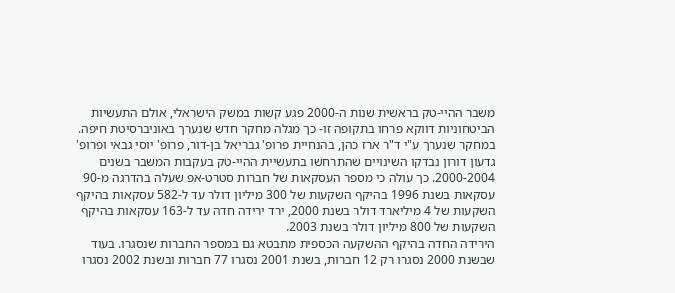משבר ההיי-טק בראשית שנות ה-2000 פגע קשות במשק הישראלי, אולם התעשיות הביטחוניות דווקא פרחו בתקופה זו- כך מגלה מחקר חדש שנערך באוניברסיטת חיפה.
במחקר שנערך ע"י ד"ר ארז כהן, בהנחיית פרופ' גבריאל בן-דור, פרופ' יוסי גבאי ופרופ' גדעון דורון נבדקו השינויים שהתרחשו בתעשיית ההיי-טק בעקבות המשבר בשנים 2000-2004. כך עולה כי מספר העסקאות של חברות סטרט-אפ שעלה בהדרגה מ-90 עסקאות בשנת 1996 בהיקף השקעות של 300 מיליון דולר עד ל-582 עסקאות בהיקף השקעות של 4 מיליארד דולר בשנת 2000, ירד ירידה חדה עד ל-163 עסקאות בהיקף השקעות של 800 מיליון דולר בשנת 2003.
הירידה החדה בהיקף ההשקעה הכספית מתבטא גם במספר החברות שנסגרו. בעוד שבשנת 2000 נסגרו רק 12 חברות, בשנת 2001 נסגרו 77 חברות ובשנת 2002 נסגרו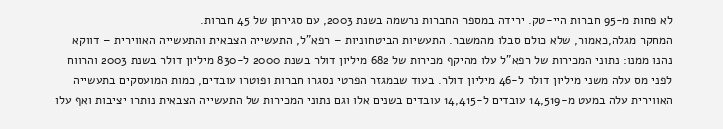לא פחות מ-95 חברות היי-טק. ירידה במספר החברות נרשמה בשנת 2003, עם סגירתן של 45 חברות.
המחקר מגלה,כאמור, שלא כולם סבלו מהמשבר. התעשיות הביטחוניות – רפא"ל, התעשייה הצבאית והתעשייה האווירית – דווקא נהנו ממנו: נתוני המכירות של רפא"ל עלו מהיקף מכירות של 682 מיליון דולר בשנת 2000 ל-830 מיליון דולר בשנת 2003 והרווח לפני מס עלה משני מיליון דולר ל-46 מיליון דולר. בעוד שבמגזר הפרטי נסגרו חברות ופוטרו עובדים, כמות המועסקים בתעשייה האווירית עלה במעט מ-14,519 עובדים ל-14,415 עובדים בשנים אלו וגם נתוני המכירות של התעשייה הצבאית נותרו יציבות ואף עלו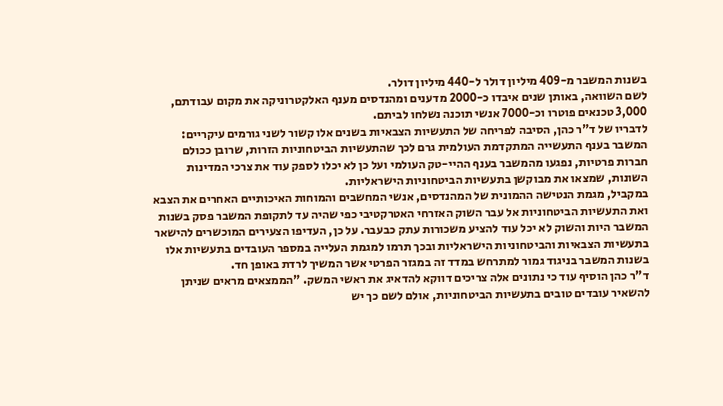בשנות המשבר מ-409 מיליון דולר ל-440 מיליון דולר.
לשם השוואה, באותן שנים איבדו כ-2000 מדענים ומהנדסים מענף האלקטרוניקה את מקום עבודתם, 3,000 טכנאים פוטרו וכ-7000 אנשי תוכנה נשלחו לביתם.
לדבריו של ד"ר כהן, הסיבה לפריחה של התעשיות הצבאיות בשנים אלו קשור לשני גורמים עיקריים: המשבר בענף התעשייה המתקדמת העולמית גרם לכך שהתעשיות הביטחוניות הזרות, שרובן ככולם חברות פרטיות, נפגעו מהמשבר בענף ההיי-טק העולמי ועל כן לא יכלו לספק עוד את צרכי המדינות השונות, שמצאו את מבוקשן בתעשיות הביטחוניות הישראליות.
במקביל, מגמת הנטישה ההמונית של המהנדסים, אנשי המחשבים והמוחות האיכותיים האחרים את הצבא ואת התעשיות הביטחוניות אל עבר השוק האזרחי האטרקטיבי כפי שהיה עד לתקופת המשבר פסק בשנות המשבר היות והשוק לא יכל עוד להציע משכורות עתק כבעבר. על כן, העדיפו הצעירים המוכשרים להישאר בתעשיות הצבאיות והביטחוניות הישראליות ובכך תרמו למגמת העלייה במספר העובדים בתעשיות אלו בשנות המשבר בניגוד גמור למתרחש במדד זה במגזר הפרטי אשר המשיך לרדת באופן חד.
ד"ר כהן הוסיף עוד כי נתונים אלה צריכים דווקא להדאיג את ראשי המשק. "הממצאים מראים שניתן להשאיר עובדים טובים בתעשיות הביטחוניות, אולם לשם כך יש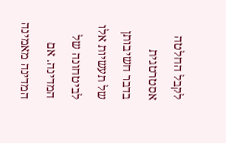לקבל החלטה אסטרטגית בדבר חשיבותן של תעשיות אלו לביטחונה של המדינה. אם המדינה מאמינה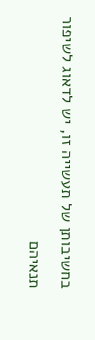בחשיבותן של תעשייה זו, יש לדאוג לשיפור תנאיהם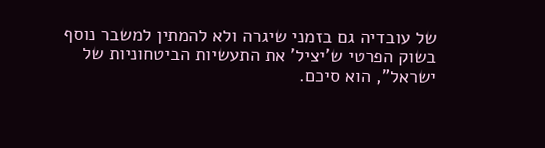של עובדיה גם בזמני שיגרה ולא להמתין למשבר נוסף בשוק הפרטי ש'יציל' את התעשיות הביטחוניות של ישראל", הוא סיכם.